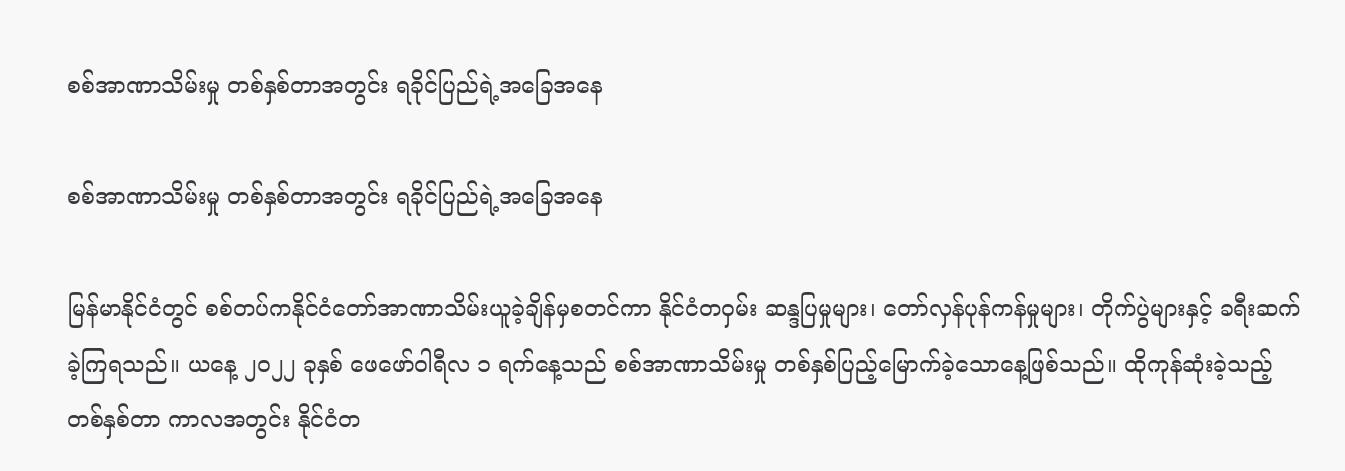စစ်အာဏာသိမ်းမှု တစ်နှစ်တာအတွင်း ရခိုင်ပြည်ရဲ့အခြေအနေ

စစ်အာဏာသိမ်းမှု တစ်နှစ်တာအတွင်း ရခိုင်ပြည်ရဲ့အခြေအနေ

မြန်မာနိုင်ငံတွင် စစ်တပ်ကနိုင်ငံတော်အာဏာသိမ်းယူခဲ့ချိန်မှစတင်ကာ နိုင်ငံတဝှမ်း ဆန္ဒပြမှုများ၊ တော်လှန်ပုန်ကန်မှုများ၊ တိုက်ပွဲများနှင့် ခရီးဆက်ခဲ့ကြရသည်။ ယနေ့ ၂၀၂၂ ခုနှစ် ဖေဖော်ဝါရီလ ၁ ရက်နေ့သည် စစ်အာဏာသိမ်းမှု တစ်နှစ်ပြည့်မြောက်ခဲ့သောနေ့ဖြစ်သည်။ ထိုကုန်ဆုံးခဲ့သည့် တစ်နှစ်တာ ကာလအတွင်း နိုင်ငံတ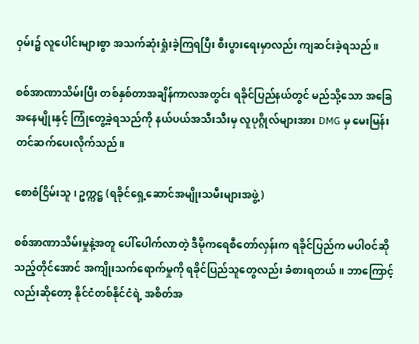ဝှမ်း၌ လူပေါင်းများစွာ အသက်ဆုံးရှုံးခဲ့ကြရပြီး စီးပွားရေးမှာလည်း ကျဆင်းခဲ့ရသည်။

စစ်အာဏာသိမ်းပြီး တစ်နှစ်တာအချိန်ကာလအတွင်း ရခိုင်ပြည်နယ်တွင် မည်သို့သော အခြေအနေမျိုးနှင့် ကြုံတွေ့ခဲ့ရသည်ကို နယ်ပယ်အသီးသီးမှ လူပုဂ္ဂိုလ်များအား DMG မှ မေးမြန်းတင်ဆက်ပေးလိုက်သည်။

စောစံငြိမ်းသူ ၊ ဥက္ကဋ္ဌ (ရခိုင်ရှေ့ဆောင်အမျိုးသမီးများအဖွဲ့)

စစ်အာဏာသိမ်းမှုနဲ့အတူ ပေါ်ပေါက်လာတဲ့ ဒီမိုကရေစီတော်လှန်းက ရခိုင်ပြည်က မပါဝင်ဆိုသည့်တိုင်အောင် အကျိုးသက်ရောက်မှုကို ရခိုင်ပြည်သူတွေလည်း ခံစားရတယ်။ ဘာကြောင့်လည်းဆိုတော့ နိုင်ငံတစ်နိုင်ငံရဲ့ အစိတ်အ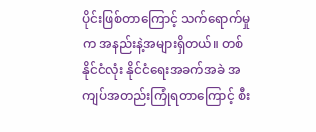ပိုင်းဖြစ်တာကြောင့် သက်ရောက်မှုက အနည်းနဲ့အများရှိတယ်။ တစ်နိုင်ငံလုံး နိုင်ငံရေးအခက်အခဲ အကျပ်အတည်းကြုံရတာကြောင့် စီး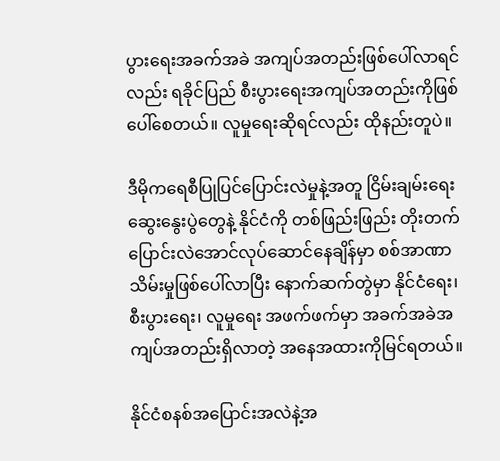ပွားရေးအခက်အခဲ အကျပ်အတည်းဖြစ်ပေါ်လာရင်လည်း ရခိုင်ပြည် စီးပွားရေးအကျပ်အတည်းကိုဖြစ်ပေါ်စေတယ်။ လူမှုရေးဆိုရင်လည်း ထိုနည်းတူပဲ။

ဒီမိုကရေစီပြုပြင်ပြောင်းလဲမှုနဲ့အတူ ငြိမ်းချမ်းရေးဆွေးနွေးပွဲတွေနဲ့ နိုင်ငံကို တစ်ဖြည်းဖြည်း တိုးတက်ပြောင်းလဲအောင်လုပ်ဆောင်နေချိန်မှာ စစ်အာဏာသိမ်းမှုဖြစ်ပေါ်လာပြီး နောက်ဆက်တွဲမှာ နိုင်ငံရေး၊ စီးပွားရေး၊ လူမှုရေး အဖက်ဖက်မှာ အခက်အခဲအကျပ်အတည်းရှိလာတဲ့ အနေအထားကိုမြင်ရတယ်။

နိုင်ငံစနစ်အပြောင်းအလဲနဲ့အ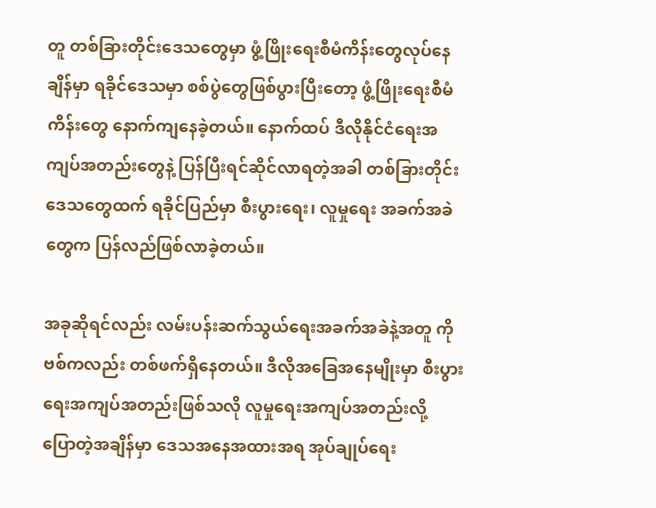တူ တစ်ခြားတိုင်းဒေသတွေမှာ ဖွံ့ဖြိုးရေးစီမံကိန်းတွေလုပ်နေချိန်မှာ ရခိုင်ဒေသမှာ စစ်ပွဲတွေဖြစ်ပွားပြီးတော့ ဖွံ့ဖြိုးရေးစီမံကိန်းတွေ နောက်ကျနေခဲ့တယ်။ နောက်ထပ် ဒီလိုနိုင်ငံရေးအကျပ်အတည်းတွေနဲ့ ပြန်ပြီးရင်ဆိုင်လာရတဲ့အခါ တစ်ခြားတိုင်းဒေသတွေထက် ရခိုင်ပြည်မှာ စီးပွားရေး၊ လူမှုရေး အခက်အခဲတွေက ပြန်လည်ဖြစ်လာခဲ့တယ်။

အခုဆိုရင်လည်း လမ်းပန်းဆက်သွယ်ရေးအခက်အခဲနဲ့အတူ ကိုဗစ်ကလည်း တစ်ဖက်ရှိနေတယ်။ ဒီလိုအခြေအနေမျိုးမှာ စီးပွားရေးအကျပ်အတည်းဖြစ်သလို လူမှုရေးအကျပ်အတည်းလို့ ပြောတဲ့အချိန်မှာ ဒေသအနေအထားအရ အုပ်ချုပ်ရေး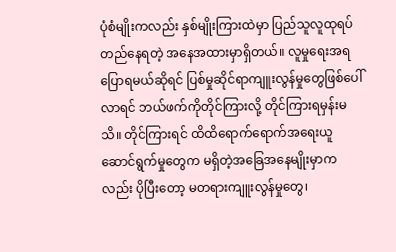ပုံစံမျိုးကလည်း နှစ်မျိုးကြားထဲမှာ ပြည်သူလူထုရပ်တည်နေရတဲ့ အနေအထားမှာရှိတယ်။ လူမှုရေးအရပြောရမယ်ဆိုရင် ပြစ်မှုဆိုင်ရာကျူးလွန်မှုတွေဖြစ်ပေါ်လာရင် ဘယ်ဖက်ကိုတိုင်ကြားလို့ တိုင်ကြားရမှန်းမသိ။ တိုင်ကြားရင် ထိထိရောက်ရောက်အရေးယူဆောင်ရွက်မှုတွေက မရှိတဲ့အခြေအနေမျိုးမှာကလည်း ပိုပြီးတော့ မတရားကျူးလွန်မှုတွေ၊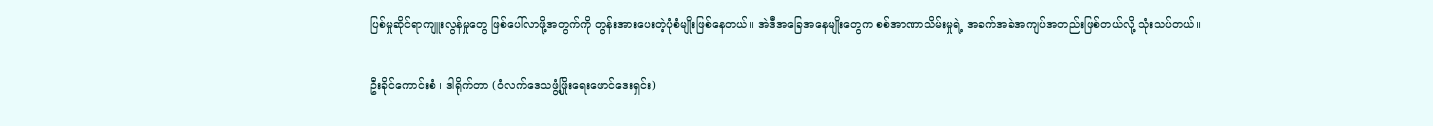ပြစ်မှုဆိုင်ရာကျူးလွန်မှုတွေ ဖြစ်ပေါ်လာဖို့အတွက်ကို တွန်းအားပေးတဲ့ပုံစံမျိုးဖြစ်နေတယ်။ အဲဒီအခြေအနေမျိုးတွေက စစ်အာဏာသိမ်းမှုရဲ့ အခက်အခဲအကျပ်အတည်းဖြစ်တယ်လို့ သုံးသပ်တယ်။

ဦးခိုင်ကောင်းစံ ၊ ဒါရိုက်တာ (ဝံလက်ဒေသဖွံ့ဖြိုးရေးဖောင်ဒေးရှင်း)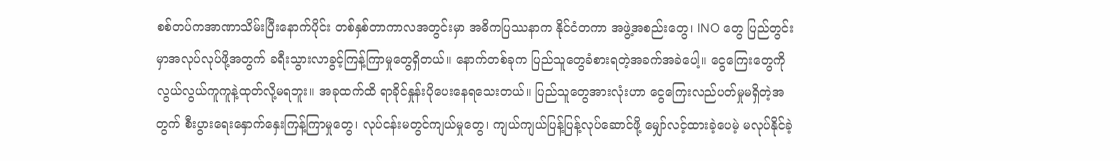စစ်တပ်ကအာဏာသိမ်းပြီးနောက်ပိုင်း တစ်နှစ်တာကာလအတွင်းမှာ အဓိကပြဿနာက နိုင်ငံတကာ အဖွဲ့အစည်းတွေ၊ INO တွေ ပြည်တွင်းမှာအလုပ်လုပ်ဖို့အတွက် ခရီးသွားလာခွင့်ကြန့်ကြာမှုတွေရှိတယ်။ နောက်တစ်ခုက ပြည်သူတွေခံစားရတဲ့အခက်အခဲပေါ့။ ငွေကြေးတွေကို လွယ်လွယ်ကူကူနဲ့ထုတ်လို့မရဘူး။ အခုထက်ထိ ရာခိုင်နှုန်းပိုပေးနေရသေးတယ်။ ပြည်သူတွေအားလုံးဟာ ငွေကြေးလည်ပတ်မှုမရှိတဲ့အတွက် စီးပွားရေးနှောက်နှေးကြန့်ကြာမှုတွေ၊ လုပ်ငန်းမတွင်ကျယ်မှုတွေ၊ ကျယ်ကျယ်ပြန့်ပြန့်လုပ်ဆောင်ဖို့ မျှော်လင့်ထားခဲ့ပေမဲ့ မလုပ်နိုင်ခဲ့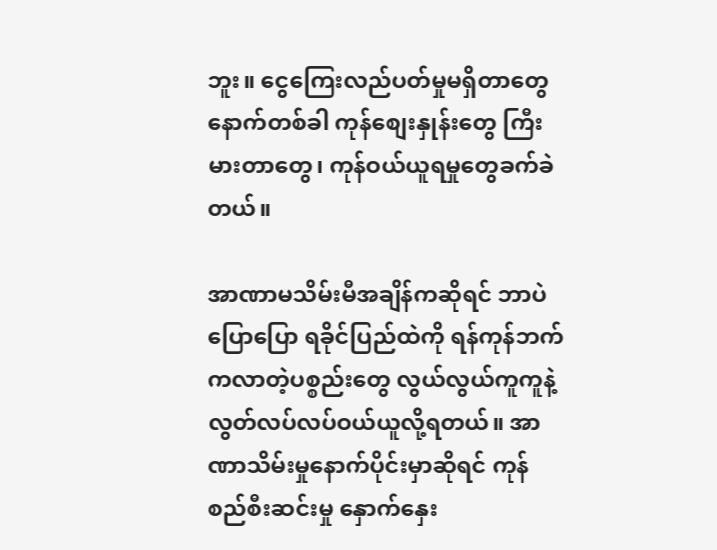ဘူး။ ငွေကြေးလည်ပတ်မှုမရှိတာတွေ နောက်တစ်ခါ ကုန်စျေးနှုန်းတွေ ကြီးမားတာတွေ၊ ကုန်ဝယ်ယူရမှုတွေခက်ခဲတယ်။

အာဏာမသိမ်းမီအချိန်ကဆိုရင် ဘာပဲပြောပြော ရခိုင်ပြည်ထဲကို ရန်ကုန်ဘက်ကလာတဲ့ပစ္စည်းတွေ လွယ်လွယ်ကူကူနဲ့ လွတ်လပ်လပ်ဝယ်ယူလို့ရတယ်။ အာဏာသိမ်းမှုနောက်ပိုင်းမှာဆိုရင် ကုန်စည်စီးဆင်းမှု နှောက်နှေး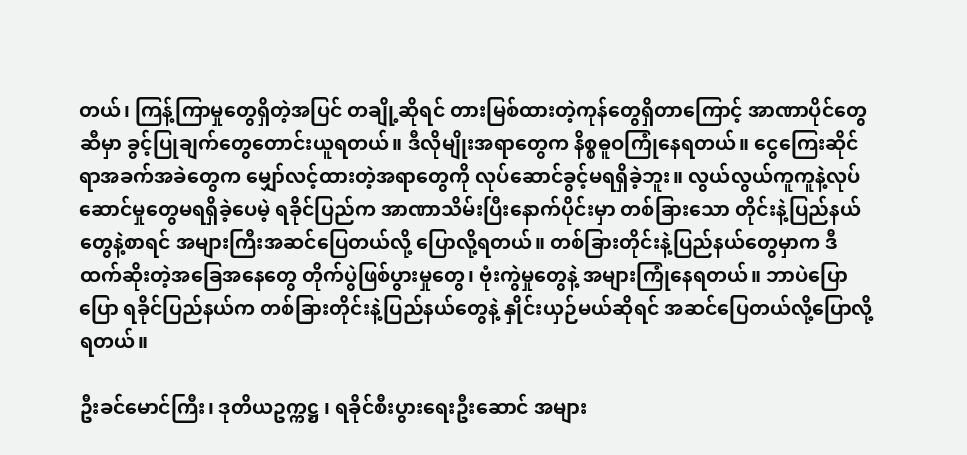တယ်၊ ကြန့်ကြာမှုတွေရှိတဲ့အပြင် တချို့ဆိုရင် တားမြစ်ထားတဲ့ကုန်တွေရှိတာကြောင့် အာဏာပိုင်တွေဆီမှာ ခွင့်ပြုချက်တွေတောင်းယူရတယ်။ ဒီလိုမျိုးအရာတွေက နိစ္စဓူဝကြုံနေရတယ်။ ငွေကြေးဆိုင်ရာအခက်အခဲတွေက မျှော်လင့်ထားတဲ့အရာတွေကို လုပ်ဆောင်ခွင့်မရရှိခဲ့ဘူး။ လွယ်လွယ်ကူကူနဲ့လုပ်ဆောင်မှုတွေမရရှိခဲ့ပေမဲ့ ရခိုင်ပြည်က အာဏာသိမ်းပြီးနောက်ပိုင်းမှာ တစ်ခြားသော တိုင်းနဲ့ပြည်နယ်တွေနဲ့စာရင် အများကြီးအဆင်ပြေတယ်လို့ ပြောလို့ရတယ်။ တစ်ခြားတိုင်းနဲ့ပြည်နယ်တွေမှာက ဒီထက်ဆိုးတဲ့အခြေအနေတွေ တိုက်ပွဲဖြစ်ပွားမှုတွေ၊ ဗုံးကွဲမှုတွေနဲ့ အများကြုံနေရတယ်။ ဘာပဲပြောပြော ရခိုင်ပြည်နယ်က တစ်ခြားတိုင်းနဲ့ပြည်နယ်တွေနဲ့ နှိုင်းယှဉ်မယ်ဆိုရင် အဆင်ပြေတယ်လို့ပြောလို့ရတယ်။

ဦးခင်မောင်ကြီး၊ ဒုတိယဥက္ကဋ္ဌ ၊ ရခိုင်စီးပွားရေးဦးဆောင် အများ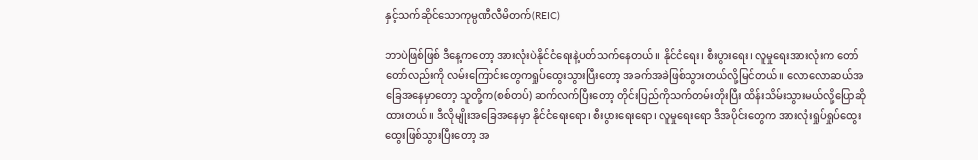နှင့်သက်ဆိုင်သောကုမ္ပဏီလီမိတက်(REIC)

ဘာပဲဖြစ်ဖြစ် ဒီနေ့ကတော့ အားလုံးပဲနိုင်ငံရေးနဲ့ပတ်သက်နေတယ်။ နိုင်ငံရေး၊ စီးပွားရေး၊ လူမှုရေးအားလုံးက တော်တော်လည်းကို လမ်းကြောင်းတွေကရှုပ်ထွေးသွားပြီးတော့ အခက်အခဲဖြစ်သွားတယ်လို့မြင်တယ်။ လောလောဆယ်အခြေအနေမှာတော့ သူတို့က(စစ်တပ်) ဆက်လက်ပြီးတော့ တိုင်းပြည်ကိုသက်တမ်းတိုးပြီး ထိန်းသိမ်းသွားမယ်လို့ပြောဆိုထားတယ်။ ဒီလိုမျိုးအခြေအနေမှာ နိုင်ငံရေးရော၊ စီးပွားရေးရော၊ လူမှုရေးရော ဒီအပိုင်းတွေက အားလုံးရှုပ်ရှုပ်ထွေးထွေးဖြစ်သွားပြီးတော့ အ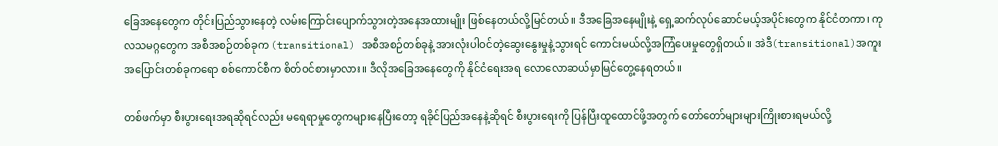ခြေအနေတွေက တိုင်းပြည်သွားနေတဲ့ လမ်းကြောင်းပျောက်သွားတဲ့အနေအထားမျိုး ဖြစ်နေတယ်လို့မြင်တယ်။ ဒီအခြေအနေမျိုးနဲ့ ရှေ့ဆက်လုပ်ဆောင်မယ့်အပိုင်းတွေက နိုင်ငံတကာ၊ ကုလသမဂ္ဂတွေက အစီအစဉ်တစ်ခုက (transitional) အစီအစဉ်တစ်ခုနဲ့ အားလုံးပါဝင်တဲ့ဆွေးနွေးမှုနဲ့သွားရင် ကောင်းမယ်လို့အကြံပေးမှုတွေရှိတယ်။ အဲဒီ(transitional)အကူးအပြောင်းတစ်ခုကရော စစ်ကောင်စီက စိတ်ဝင်စားမှာလား။ ဒီလိုအခြေအနေတွေကို နိုင်ငံရေးအရ လောလောဆယ်မှာမြင်တွေ့နေရတယ်။

တစ်ဖက်မှာ စီးပွားရေးအရဆိုရင်လည်း မရေရာမှုတွေကများနေပြီးတော့ ရခိုင်ပြည်အနေနဲ့ဆိုရင် စီးပွားရေးကို ပြန်ပြီးထူထောင်ဖို့အတွက် တော်တော်များများကြိုးစားရမယ်လို့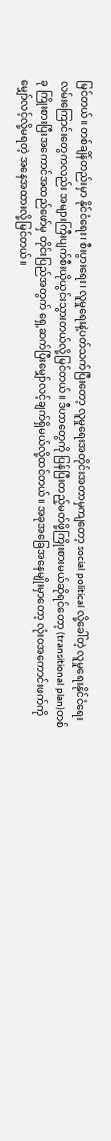မြင်တယ်။ တစ်ချိန်တည်းမှာ နိုင်ငံရေး၊ စီးပွားရေး၊ လူမှုရေးနဲ့ပတ်သက်ပြီးတော့ လူမှုရေးအတိုင်းအတာမှကျတော့ social political လို့ခေါ်တဲ့ လူမှုရေးနိုင်ငံရေးလမ်းကြောင်းတွေကလည်း အများကြီးပျက်စီးယိုယွင်းသွားတယ်လို့မြင်တယ်။ ဒီဟာတွေကို ပြန်ပြီးတည့်မတ်ဖို့ကြိုးစားမယ်ဆိုရင်တော့ (transitional plan)တစ်ခု ကြိုးစားပြီးအကောင်အထည်ဖော်မှ တိုင်းပြည်အတွက် ရှေ့ဆက်ပြီးမျှော်လင့်ချက်ရှိမယ်လို့ထင်တယ်။ အခုအခြေအနေမျိုးမှာတော့ လုံးဝအကောင်းဖက်ကို မျှော်လင့်လို့မရတဲ့ အနေအထားလို့မြင်တယ်။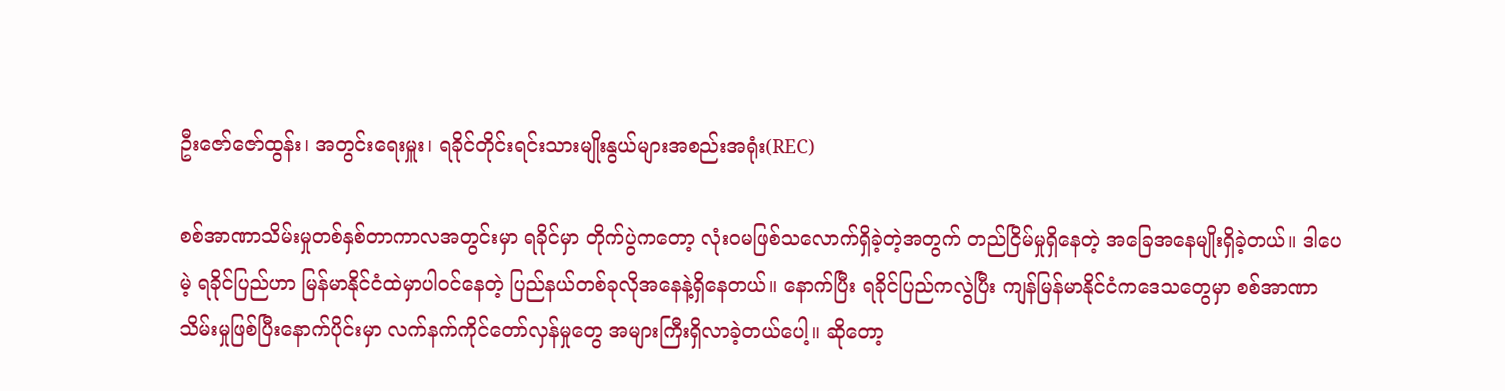ဦးဇော်ဇော်ထွန်း၊ အတွင်းရေးမှူး၊ ရခိုင်တိုင်းရင်းသားမျိုးနွယ်များအစည်းအရုံး(REC)

စစ်အာဏာသိမ်းမှုတစ်နှစ်တာကာလအတွင်းမှာ ရခိုင်မှာ တိုက်ပွဲကတော့ လုံးဝမဖြစ်သလောက်ရှိခဲ့တဲ့အတွက် တည်ငြိမ်မှုရှိနေတဲ့ အခြေအနေမျိုးရှိခဲ့တယ်။ ဒါပေမဲ့ ရခိုင်ပြည်ဟာ မြန်မာနိုင်ငံထဲမှာပါဝင်နေတဲ့ ပြည်နယ်တစ်ခုလိုအနေနဲ့ရှိနေတယ်။ နောက်ပြီး ရခိုင်ပြည်ကလွဲပြီး ကျန်မြန်မာနိုင်ငံကဒေသတွေမှာ စစ်အာဏာသိမ်းမှုဖြစ်ပြီးနောက်ပိုင်းမှာ လက်နက်ကိုင်တော်လှန်မှုတွေ အများကြီးရှိလာခဲ့တယ်ပေါ့။ ဆိုတော့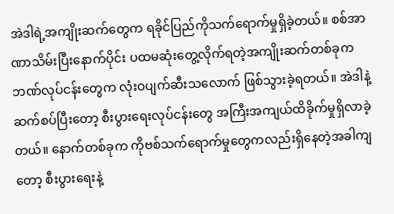အဲဒါရဲ့အကျိုးဆက်တွေက ရခိုင်ပြည်ကိုသက်ရောက်မှုရှိခဲ့တယ်။ စစ်အာဏာသိမ်းပြီးနောက်ပိုင်း ပထမဆုံးတွေ့လိုက်ရတဲ့အကျိုးဆက်တစ်ခုက ဘဏ်လုပ်ငန်းတွေက လုံးဝပျက်ဆီးသလောက် ဖြစ်သွားခဲ့ရတယ်။ အဲဒါနဲ့ဆက်စပ်ပြီးတော့ စီးပွားရေးလုပ်ငန်းတွေ အကြီးအကျယ်ထိခိုက်မှုရှိလာခဲ့တယ်။ နောက်တစ်ခုက ကိုဗစ်သက်ရောက်မှုတွေကလည်းရှိနေတဲ့အခါကျတော့ စီးပွားရေးနဲ့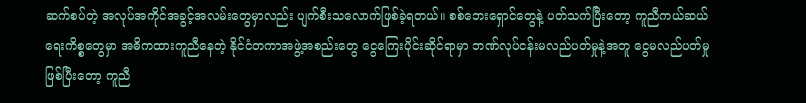ဆက်စပ်တဲ့ အလုပ်အကိုင်အခွင့်အလမ်းတွေမှာလည်း ပျက်စီးသလောက်ဖြစ်ခဲ့ရတယ်။ စစ်ဘေးရှောင်တွေနဲ့ ပတ်သက်ပြီးတော့ ကူညီကယ်ဆယ်ရေးကိစ္စတွေမှာ အဓိကထားကူညီနေတဲ့ နိုင်ငံတကာအဖွဲ့အစည်းတွေ ငွေကြေးပိုင်းဆိုင်ရာမှာ ဘဏ်လုပ်ငန်းမလည်ပတ်မှုနဲ့အတူ ငွေမလည်ပတ်မှုဖြစ်ပြီးတော့ ကူညီ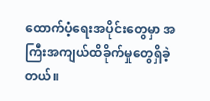ထောက်ပံ့ရေးအပိုင်းတွေမှာ အကြီးအကျယ်ထိခိုက်မှုတွေရှိခဲ့တယ်။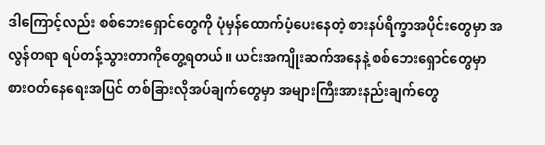ဒါကြောင့်လည်း စစ်ဘေးရှောင်တွေကို ပုံမှန်ထောက်ပံ့ပေးနေတဲ့ စားနပ်ရိက္ခာအပိုင်းတွေမှာ အလွန်တရာ ရပ်တန့်သွားတာကိုတွေ့ရတယ်။ ယင်းအကျိုးဆက်အနေနဲ့ စစ်ဘေးရှောင်တွေမှာ စားဝတ်နေရေးအပြင် တစ်ခြားလိုအပ်ချက်တွေမှာ အများကြီးအားနည်းချက်တွေ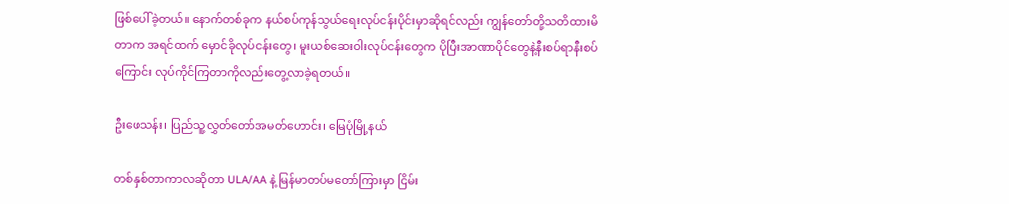ဖြစ်ပေါ်ခဲ့တယ်။ နောက်တစ်ခုက နယ်စပ်ကုန်သွယ်ရေးလုပ်ငန်းပိုင်းမှာဆိုရင်လည်း ကျွန်တော်တို့သတိထားမိတာက အရင်ထက် မှောင်ခိုလုပ်ငန်းတွေ၊ မူးယစ်ဆေးဝါးလုပ်ငန်းတွေက ပိုပြီးအာဏာပိုင်တွေနဲ့နီးစပ်ရာနီးစပ်ကြောင်း လုပ်ကိုင်ကြတာကိုလည်းတွေ့လာခဲ့ရတယ်။

ဦးဖေသန်း၊ ပြည်သူ့လွှတ်တော်အမတ်ဟောင်း၊ မြေပုံမြို့နယ်

တစ်နှစ်တာကာလဆိုတာ ULA/AA နဲ့ မြန်မာတပ်မတော်ကြားမှာ ငြိမ်း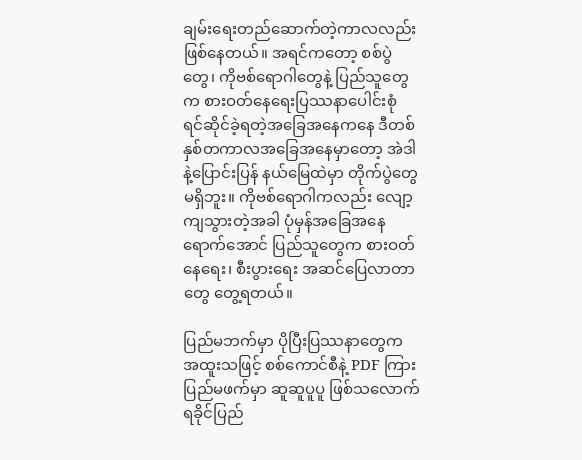ချမ်းရေးတည်ဆောက်တဲ့ကာလလည်း ဖြစ်နေတယ်။ အရင်ကတော့ စစ်ပွဲတွေ၊ ကိုဗစ်ရောဂါတွေနဲ့ ပြည်သူတွေက စားဝတ်နေရေးပြဿနာပေါင်းစုံ ရင်ဆိုင်ခဲ့ရတဲ့အခြေအနေကနေ ဒီတစ်နှစ်တကာလအခြေအနေမှာတော့ အဲဒါနဲ့ပြောင်းပြန် နယ်မြေထဲမှာ တိုက်ပွဲတွေမရှိဘူး။ ကိုဗစ်ရောဂါကလည်း လျော့ကျသွားတဲ့အခါ ပုံမှန်အခြေအနေရောက်အောင် ပြည်သူတွေက စားဝတ်နေရေး၊ စီးပွားရေး အဆင်ပြေလာတာတွေ တွေ့ရတယ်။

ပြည်မဘက်မှာ ပိုပြီးပြဿနာတွေက အထူးသဖြင့် စစ်ကောင်စီနဲ့ PDF ကြား ပြည်မဖက်မှာ ဆူဆူပူပူ ဖြစ်သလောက် ရခိုင်ပြည်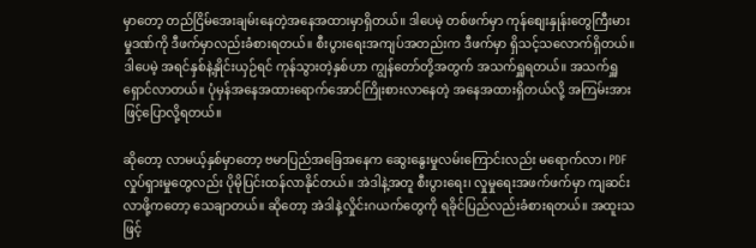မှာတော့ တည်ငြိမ်အေးချမ်းနေတဲ့အနေအထားမှာရှိတယ်။ ဒါပေမဲ့ တစ်ဖက်မှာ ကုန်စျေးနှုန်းတွေကြီးမားမှုဒဏ်ကို ဒီဖက်မှာလည်းခံစားရတယ်။ စီးပွားရေးအကျပ်အတည်းက ဒီဖက်မှာ ရှိသင့်သလောက်ရှိတယ်။ ဒါပေမဲ့ အရင်နှစ်နဲ့နှိုင်းယှဉ်ရင် ကုန်သွားတဲ့နှစ်ဟာ ကျွန်တော်တို့အတွက် အသက်ရှူရတယ်။ အသက်ရှူရှောင်လာတယ်။ ပုံမှန်အနေအထားရောက်အောင်ကြိုးစားလာနေတဲ့ အနေအထားရှိတယ်လို့ အကြမ်းအားဖြင့်ပြောလို့ရတယ်။

ဆိုတော့ လာမယ့်နှစ်မှာတော့ ဗမာပြည်အခြေအနေက ဆွေးနွေးမှုလမ်းကြောင်းလည်း မရောက်လာ၊ PDF လှုပ်ရှားမှုတွေလည်း ပိုမိုပြင်းထန်လာနိုင်တယ်။ အဲဒါနဲ့အတူ စီးပွားရေး၊ လှုမှုရေးအဖက်ဖက်မှာ ကျဆင်းလာဖို့ကတော့ သေချာတယ်။ ဆိုတော့ အဲဒါနဲ့လှိုင်းဂယက်တွေကို ရခိုင်ပြည်လည်းခံစားရတယ်။ အထူးသဖြင့်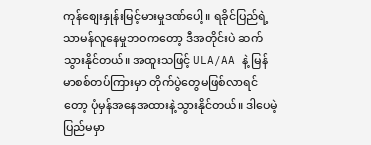ကုန်စျေးနှုန်းမြင့်မားမှုဒဏ်ပေါ့။ ရခိုင်ပြည်ရဲ့သာမန်လူနေမှုဘဝကတော့ ဒီအတိုင်းပဲ ဆက်သွားနိုင်တယ်။ အထူးသဖြင့် ULA/AA နဲ့ မြန်မာစစ်တပ်ကြားမှာ တိုက်ပွဲတွေမဖြစ်လာရင်တော့ ပုံမှန်အနေအထားနဲ့သွားနိုင်တယ်။ ဒါပေမဲ့ ပြည်မမှာ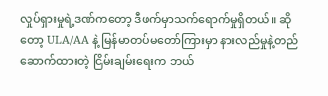လှုပ်ရှားမှုရဲ့ဒဏ်ကတော့ ဒီဖက်မှာသက်ရောက်မှုရှိတယ်။ ဆိုတော့ ULA/AA နဲ့ မြန်မာတပ်မတော်ကြားမှာ နားလည်မှုနဲ့တည်ဆောက်ထားတဲ့ ငြိမ်းချမ်းရေးက ဘယ်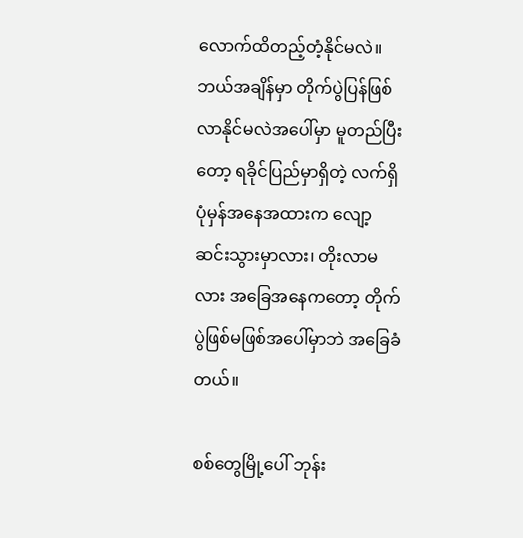လောက်ထိတည့်တံ့နိုင်မလဲ။ ဘယ်အချိန်မှာ တိုက်ပွဲပြန်ဖြစ်လာနိုင်မလဲအပေါ်မှာ မူတည်ပြီးတော့ ရခိုင်ပြည်မှာရှိတဲ့ လက်ရှိပုံမှန်အနေအထားက လျော့ဆင်းသွားမှာလား၊ တိုးလာမလား အခြေအနေကတော့ တိုက်ပွဲဖြစ်မဖြစ်အပေါ်မှာဘဲ အခြေခံတယ်။

စစ်တွေမြို့ပေါ် ဘုန်း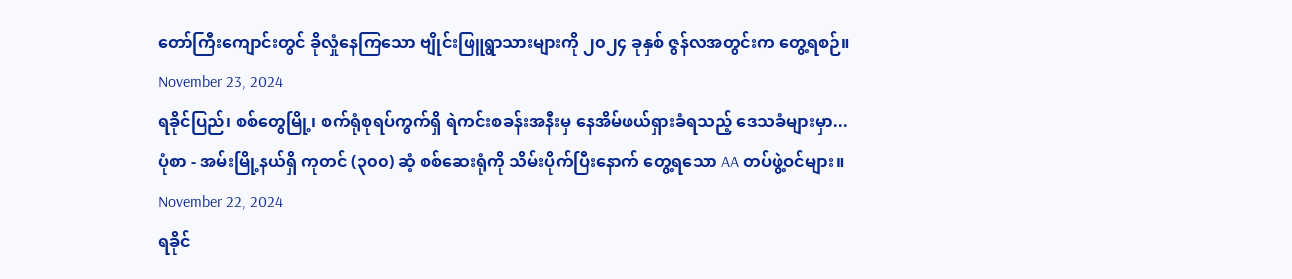တော်ကြီးကျောင်းတွင် ခိုလှုံနေကြသော ဗျိုင်းဖြူရွာသားများကို ၂၀၂၄ ခုနှစ် ဇွန်လအတွင်းက တွေ့ရစဉ်။
November 23, 2024
ရခိုင်ပြည်၊ စစ်တွေမြို့၊ စက်ရုံစုရပ်ကွက်ရှိ ရဲကင်းစခန်းအနီးမှ နေအိမ်ဖယ်ရှားခံရသည့် ဒေသခံများမှာ...
ပုံစာ - အမ်းမြို့နယ်ရှိ ကုတင် (၃၀၀) ဆံ့ စစ်ဆေးရုံကို သိမ်းပိုက်ပြီးနောက် တွေ့ရသော AA တပ်ဖွဲ့ဝင်များ။
November 22, 2024
ရခိုင်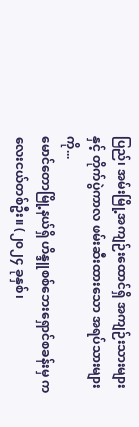ပြည်၊ အမ်းမြို့အကျဉ်းထောင်ရှိ အကျဉ်းသားများနှင့် တိုက်ပွဲကာလ ဖမ်းဆီးထားသော အရပ်သားများကို...
မောင်တောမြို့နယ်ရှိ ဟိန္ဒူစစ်ဘေးရှောင်စခန်းမှ ကလေးငယ်တစ်ဦး။ (၂၀၂၄ ခုနှစ်၊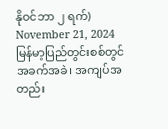နိုဝင်ဘာ ၂ ရက်)
November 21, 2024
မြန်မာ့ပြည်တွင်းစစ်တွင် အခက်အခဲ၊ အကျပ်အတည်း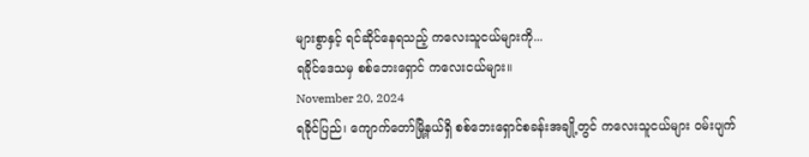များစွာနှင့် ရင်ဆိုင်နေရသည့် ကလေးသူငယ်များကို...
ရခိုင်ဒေသမှ စစ်ဘေးရှောင် ကလေးငယ်များ။
November 20, 2024
ရခိုင်ပြည်၊ ကျောက်တော်မြို့နယ်ရှိ စစ်ဘေးရှောင်စခန်းအချို့တွင် ကလေးသူငယ်များ ဝမ်းပျက်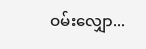ဝမ်းလျှော...